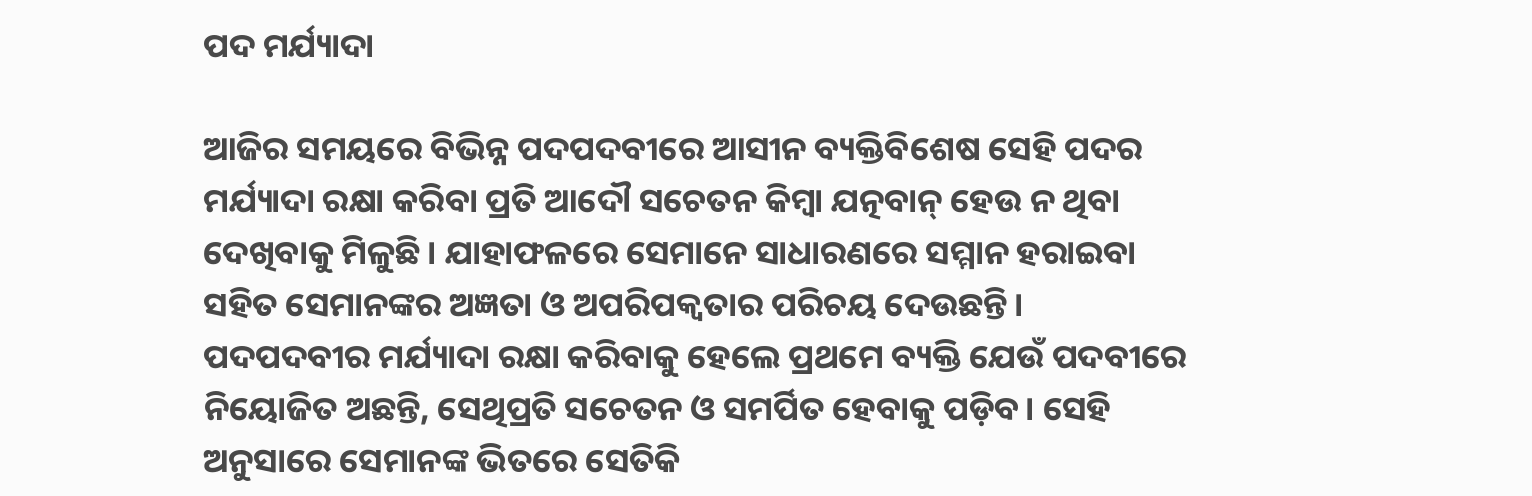ପଦ ମର୍ଯ୍ୟାଦା

ଆଜିର ସମୟରେ ବିଭିନ୍ନ ପଦପଦବୀରେ ଆସୀନ ବ୍ୟକ୍ତିବିଶେଷ ସେହି ପଦର ମର୍ଯ୍ୟାଦା ରକ୍ଷା କରିବା ପ୍ରତି ଆଦୌ ସଚେତନ କିମ୍ବା ଯତ୍ନବାନ୍‌ ହେଉ ନ ଥିବା ଦେଖିବାକୁ ମିଳୁଛି। ଯାହାଫଳରେ ସେମାନେ ସାଧାରଣରେ ସମ୍ମାନ ହରାଇବା ସହିତ ସେମାନଙ୍କର ଅଜ୍ଞତା ଓ ଅପରିପକ୍ୱତାର ପରିଚୟ ଦେଉଛନ୍ତି। ପଦପଦବୀର ମର୍ଯ୍ୟାଦା ରକ୍ଷା କରିବାକୁ ହେଲେ ପ୍ରଥମେ ବ୍ୟକ୍ତି ଯେଉଁ ପଦବୀରେ ନିୟୋଜିତ ଅଛନ୍ତି, ସେଥିପ୍ରତି ସଚେତନ ଓ ସମର୍ପିତ ହେବାକୁ ପଡ଼ିବ। ସେହି ଅନୁସାରେ ସେମାନଙ୍କ ଭିତରେ ସେତିକି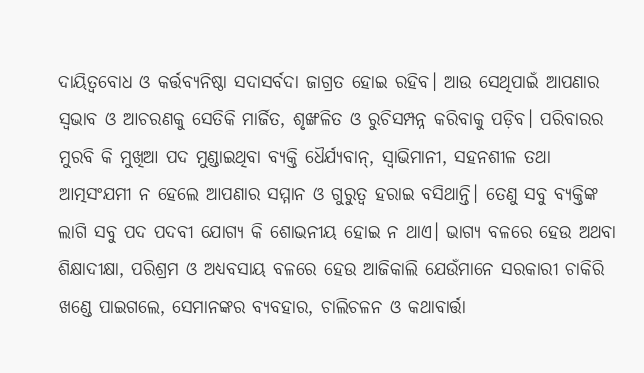ଦାୟିତ୍ୱବୋଧ ଓ କର୍ତ୍ତବ୍ୟନିଷ୍ଠା ସଦାସର୍ବଦା ଜାଗ୍ରତ ହୋଇ ରହିବ। ଆଉ ସେଥିପାଇଁ ଆପଣାର ସ୍ବଭାବ ଓ ଆଚରଣକୁ ସେତିକି ମାର୍ଜିତ, ଶୃଙ୍ଖଳିତ ଓ ରୁଚିସମ୍ପନ୍ନ କରିବାକୁ ପଡ଼ିବ। ପରିବାରର ମୁରବି କି ମୁଖିଆ ପଦ ମୁଣ୍ଡାଇଥିବା ବ୍ୟକ୍ତି ଧୈର୍ଯ୍ୟବାନ୍‌, ସ୍ବାଭିମାନୀ, ସହନଶୀଳ ତଥା ଆତ୍ମସଂଯମୀ ନ ହେଲେ ଆପଣାର ସମ୍ମାନ ଓ ଗୁରୁତ୍ୱ ହରାଇ ବସିଥାନ୍ତି। ତେଣୁ ସବୁ ବ୍ୟକ୍ତିଙ୍କ ଲାଗି ସବୁ ପଦ ପଦବୀ ଯୋଗ୍ୟ କି ଶୋଭନୀୟ ହୋଇ ନ ଥାଏ। ଭାଗ୍ୟ ବଳରେ ହେଉ ଅଥବା ଶିକ୍ଷାଦୀକ୍ଷା, ପରିଶ୍ରମ ଓ ଅଧ୍ୟବସାୟ ବଳରେ ହେଉ ଆଜିକାଲି ଯେଉଁମାନେ ସରକାରୀ ଚାକିରି ଖଣ୍ଡେ ପାଇଗଲେ, ସେମାନଙ୍କର ବ୍ୟବହାର, ଚାଲିଚଳନ ଓ କଥାବାର୍ତ୍ତା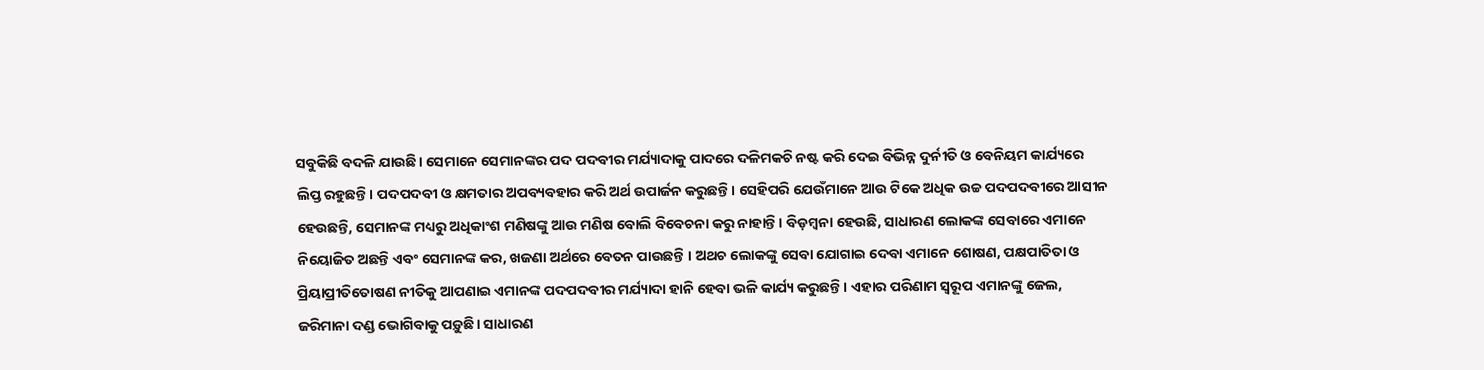ସବୁକିଛି ବଦଳି ଯାଉଛି। ସେମାନେ ସେମାନଙ୍କର ପଦ ପଦବୀର ମର୍ଯ୍ୟାଦାକୁ ପାଦରେ ଦଳିମକଚି ନଷ୍ଟ କରି ଦେଇ ବିଭିନ୍ନ ଦୁର୍ନୀତି ଓ ବେନିୟମ କାର୍ଯ୍ୟରେ ଲିପ୍ତ ରହୁଛନ୍ତି। ପଦପଦବୀ ଓ କ୍ଷମତାର ଅପବ୍ୟବହାର କରି ଅର୍ଥ ଉପାର୍ଜନ କରୁଛନ୍ତି। ସେହିପରି ଯେଉଁମାନେ ଆଉ ଟିକେ ଅଧିକ ଉଚ୍ଚ ପଦପଦବୀରେ ଆସୀନ ହେଉଛନ୍ତି, ସେମାନଙ୍କ ମଧ୍ୟରୁ ଅଧିକାଂଶ ମଣିଷଙ୍କୁ ଆଉ ମଣିଷ ବୋଲି ବିବେଚନା କରୁ ନାହାନ୍ତି। ବିଡ଼ମ୍ବନା ହେଉଛି, ସାଧାରଣ ଲୋକଙ୍କ ସେବାରେ ଏମାନେ ନିୟୋଜିତ ଅଛନ୍ତି ଏବଂ ସେମାନଙ୍କ କର, ଖଜଣା ଅର୍ଥରେ ବେତନ ପାଉଛନ୍ତି । ଅଥଚ ଲୋକଙ୍କୁ ସେବା ଯୋଗାଇ ଦେବା ଏମାନେ ଶୋଷଣ, ପକ୍ଷପାତିତା ଓ ପ୍ରିୟାପ୍ରୀତିତୋଷଣ ନୀତିକୁ ଆପଣାଇ ଏମାନଙ୍କ ପଦପଦବୀର ମର୍ଯ୍ୟାଦା ହାନି ହେବା ଭଳି କାର୍ଯ୍ୟ କରୁଛନ୍ତି। ଏହାର ପରିଣାମ ସ୍ବରୂପ ଏମାନଙ୍କୁ ଜେଲ, ଜରିମାନା ଦଣ୍ଡ ଭୋଗିବାକୁ ପଡ଼ୁଛି। ସାଧାରଣ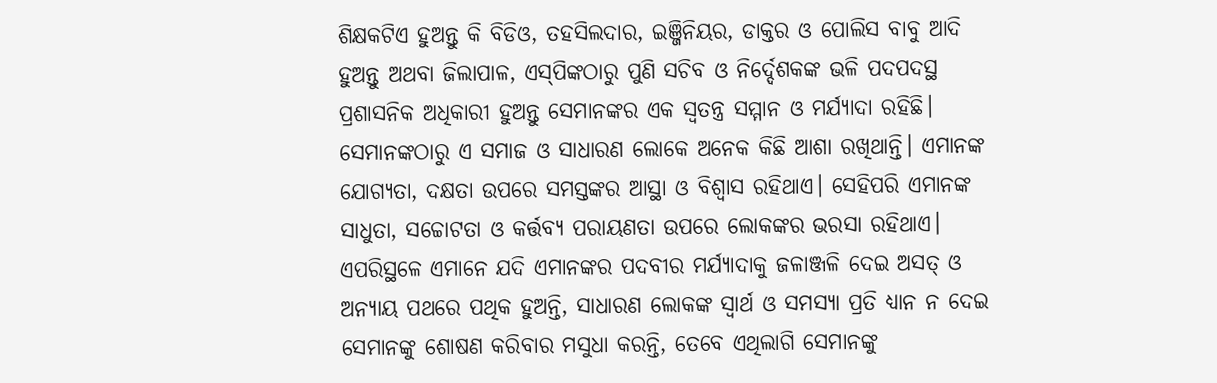ଶିକ୍ଷକଟିଏ ହୁଅନ୍ତୁ କି ବିଡିଓ, ତହସିଲଦାର, ଇଞ୍ଜିନିୟର, ଡାକ୍ତର ଓ ପୋଲିସ ବାବୁ ଆଦି ହୁଅନ୍ତୁ ଅଥବା ଜିଲାପାଳ, ଏସ୍‌ପିଙ୍କଠାରୁ ପୁଣି ସଚିବ ଓ ନିର୍ଦ୍ଦେଶକଙ୍କ ଭଳି ପଦପଦସ୍ଥ ପ୍ରଶାସନିକ ଅଧିକାରୀ ହୁଅନ୍ତୁ ସେମାନଙ୍କର ଏକ ସ୍ବତନ୍ତ୍ର ସମ୍ମାନ ଓ ମର୍ଯ୍ୟାଦା ରହିଛି। ସେମାନଙ୍କଠାରୁ ଏ ସମାଜ ଓ ସାଧାରଣ ଲୋକେ ଅନେକ କିଛି ଆଶା ରଖିଥାନ୍ତି। ଏମାନଙ୍କ ଯୋଗ୍ୟତା, ଦକ୍ଷତା ଉପରେ ସମସ୍ତଙ୍କର ଆସ୍ଥା ଓ ବିଶ୍ୱାସ ରହିଥାଏ। ସେହିପରି ଏମାନଙ୍କ ସାଧୁତା, ସଚ୍ଚୋଟତା ଓ କର୍ତ୍ତବ୍ୟ ପରାୟଣତା ଉପରେ ଲୋକଙ୍କର ଭରସା ରହିଥାଏ। ଏପରିସ୍ଥଳେ ଏମାନେ ଯଦି ଏମାନଙ୍କର ପଦବୀର ମର୍ଯ୍ୟାଦାକୁ ଜଳାଞ୍ଜଳି ଦେଇ ଅସତ୍‌ ଓ ଅନ୍ୟାୟ ପଥରେ ପଥିକ ହୁଅନ୍ତି, ସାଧାରଣ ଲୋକଙ୍କ ସ୍ବାର୍ଥ ଓ ସମସ୍ୟା ପ୍ରତି ଧ୍ୟାନ ନ ଦେଇ ସେମାନଙ୍କୁ ଶୋଷଣ କରିବାର ମସୁଧା କରନ୍ତି, ତେବେ ଏଥିଲାଗି ସେମାନଙ୍କୁ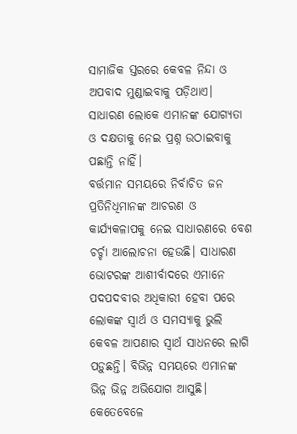ସାମାଜିକ ସ୍ତରରେ କେବଳ ନିନ୍ଦା ଓ ଅପବାଦ ମୁଣ୍ଡାଇବାକୁ ପଡ଼ିଥାଏ। ସାଧାରଣ ଲୋକେ ଏମାନଙ୍କ ଯୋଗ୍ୟତା ଓ ଦକ୍ଷତାକୁ ନେଇ ପ୍ରଶ୍ନ ଉଠାଇବାକୁ ପଛାନ୍ତି ନାହିଁ।
ବର୍ତ୍ତମାନ ସମୟରେ ନିର୍ବାଚିତ ଜନ ପ୍ରତିନିଧିମାନଙ୍କ ଆଚରଣ ଓ କାର୍ଯ୍ୟକଳାପକୁ ନେଇ ସାଧାରଣରେ ବେଶ ଚର୍ଚ୍ଚା ଆଲୋଚନା ହେଉଛି। ସାଧାରଣ ଭୋଟରଙ୍କ ଆଶୀର୍ବାଦରେ ଏମାନେ ପଦପଦବୀର ଅଧିକାରୀ ହେବା ପରେ ଲୋକଙ୍କ ସ୍ବାର୍ଥ ଓ ସମସ୍ୟାକୁ ଭୁଲି କେବଳ ଆପଣାର ସ୍ବାର୍ଥ ସାଧନରେ ଲାଗି ପଡ଼ୁଛନ୍ତି। ବିଭିନ୍ନ ସମୟରେ ଏମାନଙ୍କ ଭିନ୍ନ ଭିନ୍ନ ଅଭିଯୋଗ ଆସୁଛି। କେତେବେଳେ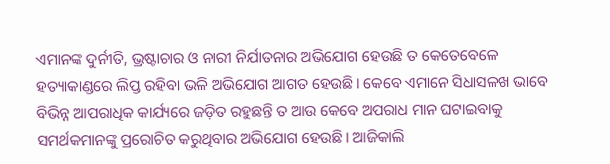ଏମାନଙ୍କ ଦୁର୍ନୀତି, ଭ୍ରଷ୍ଟାଚାର ଓ ନାରୀ ନିର୍ଯାତନାର ଅଭିଯୋଗ ହେଉଛି ତ କେତେବେଳେ ହତ୍ୟାକାଣ୍ଡରେ ଲିପ୍ତ ରହିବା ଭଳି ଅଭିଯୋଗ ଆଗତ ହେଉଛି। କେବେ ଏମାନେ ସିଧାସଳଖ ଭାବେ ବିଭିନ୍ନ ଆପରାଧିକ କାର୍ଯ୍ୟରେ ଜଡ଼ିତ ରହୁଛନ୍ତି ତ ଆଉ କେବେ ଅପରାଧ ମାନ ଘଟାଇବାକୁ ସମର୍ଥକମାନଙ୍କୁ ପ୍ରରୋଚିତ କରୁଥିବାର ଅଭିଯୋଗ ହେଉଛି। ଆଜିକାଲି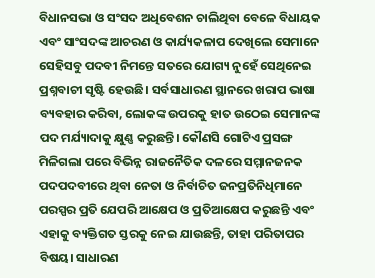ବିଧାନସଭା ଓ ସଂସଦ ଅଧିବେଶନ ଚାଲିଥିବା ବେଳେ ବିଧାୟକ ଏବଂ ସାଂସଦଙ୍କ ଆଚରଣ ଓ କାର୍ଯ୍ୟକଳାପ ଦେଖିଲେ ସେମାନେ ସେହିସବୁ ପଦବୀ ନିମନ୍ତେ ସତରେ ଯୋଗ୍ୟ ନୁହେଁ ସେଥିନେଇ ପ୍ରଶ୍ନବାଚୀ ସୃଷ୍ଟି ହେଉଛି। ସର୍ବସାଧାରଣ ସ୍ଥାନରେ ଖରାପ ଭାଷା ବ୍ୟବହାର କରିବା, ଲୋକଙ୍କ ଉପରକୁ ହାତ ଉଠେଇ ସେମାନଙ୍କ ପଦ ମର୍ଯ୍ୟାଦାକୁ କ୍ଷୁଣ୍ଣ କରୁଛନ୍ତି। କୌଣସି ଗୋଟିଏ ପ୍ରସଙ୍ଗ ମିଳିଗଲା ପରେ ବିଭିନ୍ନ ରାଜନୈତିକ ଦଳରେ ସମ୍ମାନଜନକ ପଦପଦବୀରେ ଥିବା ନେତା ଓ ନିର୍ବାଚିତ ଜନପ୍ରତିନିଧିମାନେ ପରସ୍ପର ପ୍ରତି ଯେପରି ଆକ୍ଷେପ ଓ ପ୍ରତିଆକ୍ଷେପ କରୁଛନ୍ତି ଏବଂ ଏହାକୁ ବ୍ୟକ୍ତିଗତ ସ୍ତରକୁ ନେଇ ଯାଉଛନ୍ତି, ତାହା ପରିତାପର ବିଷୟ। ସାଧାରଣ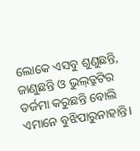ଲୋକେ ଏସବୁ ଶୁଣୁଛନ୍ତି, ଜାଣୁଛନ୍ତି ଓ ଭୁଲ୍‌ତ୍ରୁଟିର ତର୍ଜମା କରୁଛନ୍ତି ବୋଲି ଏମାନେ ବୁଝିପାରୁନାହାନ୍ତି।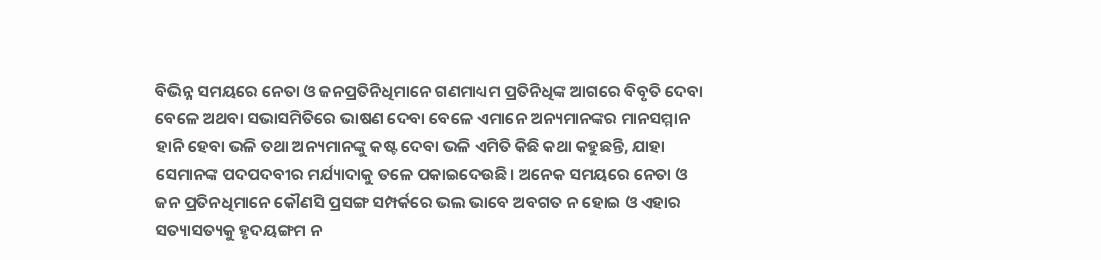ବିଭିନ୍ନ ସମୟରେ ନେତା ଓ ଜନପ୍ରତିନିଧିମାନେ ଗଣମାଧ୍ୟମ ପ୍ରତିନିଧିଙ୍କ ଆଗରେ ବିବୃତି ଦେବା ବେଳେ ଅଥବା ସଭାସମିତିରେ ଭାଷଣ ଦେବା ବେଳେ ଏମାନେ ଅନ୍ୟମାନଙ୍କର ମାନସମ୍ମାନ ହାନି ହେବା ଭଳି ତଥା ଅନ୍ୟମାନଙ୍କୁ କଷ୍ଟ ଦେବା ଭଳି ଏମିତି କିଛି କଥା କହୁଛନ୍ତି, ଯାହା ସେମାନଙ୍କ ପଦପଦବୀର ମର୍ଯ୍ୟାଦାକୁ ତଳେ ପକାଇଦେଉଛି। ଅନେକ ସମୟରେ ନେତା ଓ ଜନ ପ୍ରତିନଧିମାନେ କୌଣସି ପ୍ରସଙ୍ଗ ସମ୍ପର୍କରେ ଭଲ ଭାବେ ଅବଗତ ନ ହୋଇ ଓ ଏହାର ସତ୍ୟାସତ୍ୟକୁ ହୃଦୟଙ୍ଗମ ନ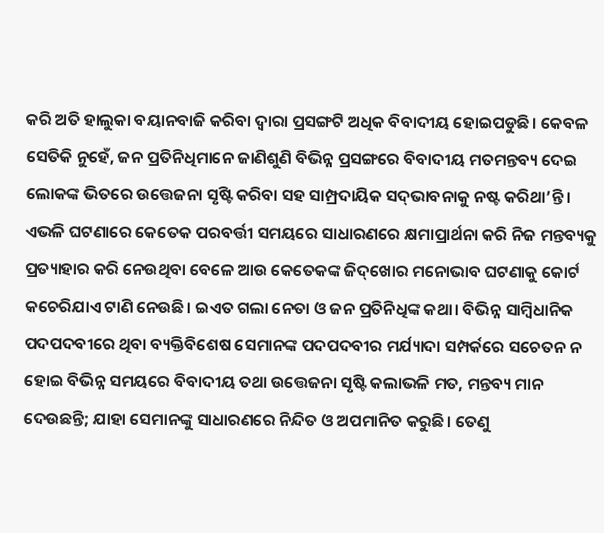କରି ଅତି ହାଲୁକା ବୟାନବାଜି କରିବା ଦ୍ୱାରା ପ୍ରସଙ୍ଗଟି ଅଧିକ ବିବାଦୀୟ ହୋଇପଡୁଛି। କେବଳ ସେତିକି ନୁହେଁ, ଜନ ପ୍ରତିନିଧିମାନେ ଜାଣିଶୁଣି ବିଭିନ୍ନ ପ୍ରସଙ୍ଗରେ ବିବାଦୀୟ ମତମନ୍ତବ୍ୟ ଦେଇ ଲୋକଙ୍କ ଭିତରେ ଉତ୍ତେଜନା ସୃଷ୍ଟି କରିବା ସହ ସାମ୍ପ୍ରଦାୟିକ ସଦ୍‌ଭାବନାକୁ ନଷ୍ଟ କରିଥା’ନ୍ତି। ଏଭଳି ଘଟଣାରେ କେତେକ ପରବର୍ତ୍ତୀ ସମୟରେ ସାଧାରଣରେ କ୍ଷମାପ୍ରାର୍ଥନା କରି ନିଜ ମନ୍ତବ୍ୟକୁ ପ୍ରତ୍ୟାହାର କରି ନେଉଥିବା ବେଳେ ଆଉ କେତେକଙ୍କ ଜିଦ୍‌ଖୋର ମନୋଭାବ ଘଟଣାକୁ କୋର୍ଟ କଚେରିଯାଏ ଟାଣି ନେଉଛି। ଇଏତ ଗଲା ନେତା ଓ ଜନ ପ୍ରତିନିଧିଙ୍କ କଥା। ବିଭିନ୍ନ ସାମ୍ବିଧାନିକ ପଦପଦବୀରେ ଥିବା ବ୍ୟକ୍ତିବିଶେଷ ସେମାନଙ୍କ ପଦପଦବୀର ମର୍ଯ୍ୟାଦା ସମ୍ପର୍କରେ ସଚେତନ ନ ହୋଇ ବିଭିନ୍ନ ସମୟରେ ବିବାଦୀୟ ତଥା ଉତ୍ତେଜନା ସୃଷ୍ଟି କଲାଭଳି ମତ, ମନ୍ତବ୍ୟ ମାନ ଦେଉଛନ୍ତି; ଯାହା ସେମାନଙ୍କୁ ସାଧାରଣରେ ନିନ୍ଦିତ ଓ ଅପମାନିତ କରୁଛି। ତେଣୁ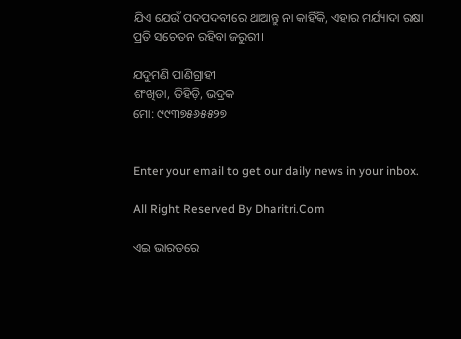ଯିଏ ଯେଉଁ ପଦପଦବୀରେ ଥାଆନ୍ତୁ ନା କାହିଁକି, ଏହାର ମର୍ଯ୍ୟାଦା ରକ୍ଷା ପ୍ରତି ସଚେତନ ରହିବା ଜରୁରୀ।

ଯଦୁମଣି ପାଣିଗ୍ରାହୀ
ଶଂଖିଡା, ତିହିଡ଼ି, ଭଦ୍ରକ
ମୋ: ୯୯୩୭୫୬୫୫୨୭


Enter your email to get our daily news in your inbox.

All Right Reserved By Dharitri.Com

ଏଇ ଭାରତରେ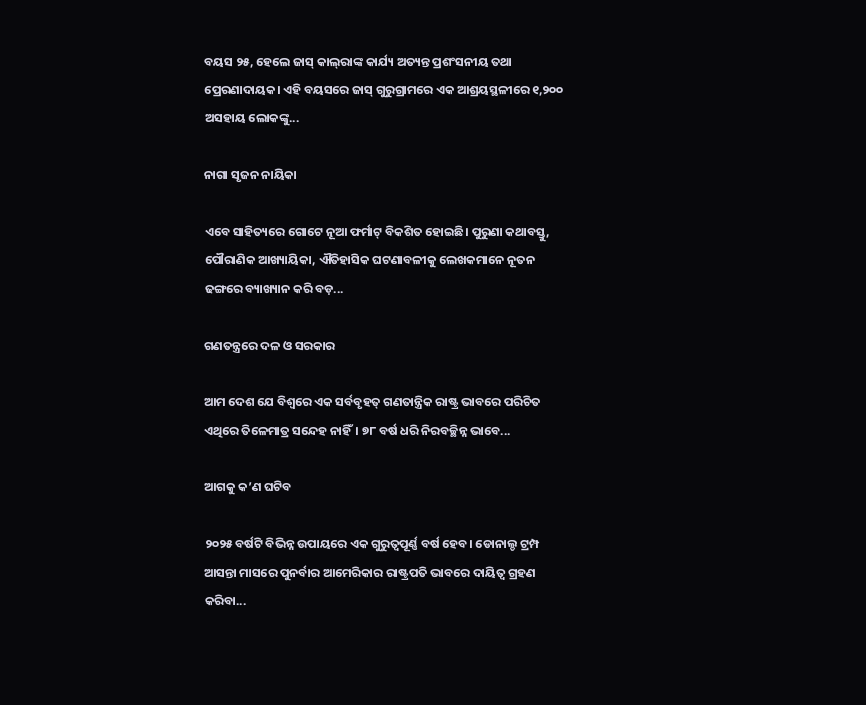ବୟସ ୨୫, ହେଲେ ଜାସ୍‌ କାଲ୍‌ରାଙ୍କ କାର୍ଯ୍ୟ ଅତ୍ୟନ୍ତ ପ୍ରଶଂସନୀୟ ତଥା ପ୍ରେରଣାଦାୟକ। ଏହି ବୟସରେ ଜାସ୍‌ ଗୁରୁଗ୍ରାମରେ ଏକ ଆଶ୍ରୟସ୍ଥଳୀରେ ୧,୨୦୦ ଅସହାୟ ଲୋକଙ୍କୁ...

ନାଗା ସୃଜନ ନାୟିକା

ଏବେ ସାହିତ୍ୟରେ ଗୋଟେ ନୂଆ ଫର୍ମାଟ୍‌ ବିକଶିତ ହୋଇଛି। ପୁରୁଣା କଥାବସ୍ତୁ, ପୌରାଣିକ ଆଖ୍ୟାୟିକା, ଐତିହାସିକ ଘଟଣାବଳୀକୁ ଲେଖକମାନେ ନୂତନ ଢଙ୍ଗରେ ବ୍ୟାଖ୍ୟାନ କରି ବଡ଼...

ଗଣତନ୍ତ୍ରରେ ଦଳ ଓ ସରକାର

ଆମ ଦେଶ ଯେ ବିଶ୍ୱରେ ଏକ ସର୍ବବୃହତ୍‌ ଗଣତାନ୍ତ୍ରିକ ରାଷ୍ଟ୍ର ଭାବରେ ପରିଚିତ ଏଥିରେ ତିଳେମାତ୍ର ସନ୍ଦେହ ନାହିଁ। ୭୮ ବର୍ଷ ଧରି ନିରବଚ୍ଛିନ୍ନ ଭାବେ...

ଆଗକୁ କ’ଣ ଘଟିବ

୨୦୨୫ ବର୍ଷଟି ବିଭିନ୍ନ ଉପାୟରେ ଏକ ଗୁରୁତ୍ୱପୂର୍ଣ୍ଣ ବର୍ଷ ହେବ। ଡୋନାଲ୍ଡ ଟ୍ରମ୍ପ ଆସନ୍ତା ମାସରେ ପୁନର୍ବାର ଆମେରିକାର ରାଷ୍ଟ୍ରପତି ଭାବରେ ଦାୟିତ୍ୱ ଗ୍ରହଣ କରିବା...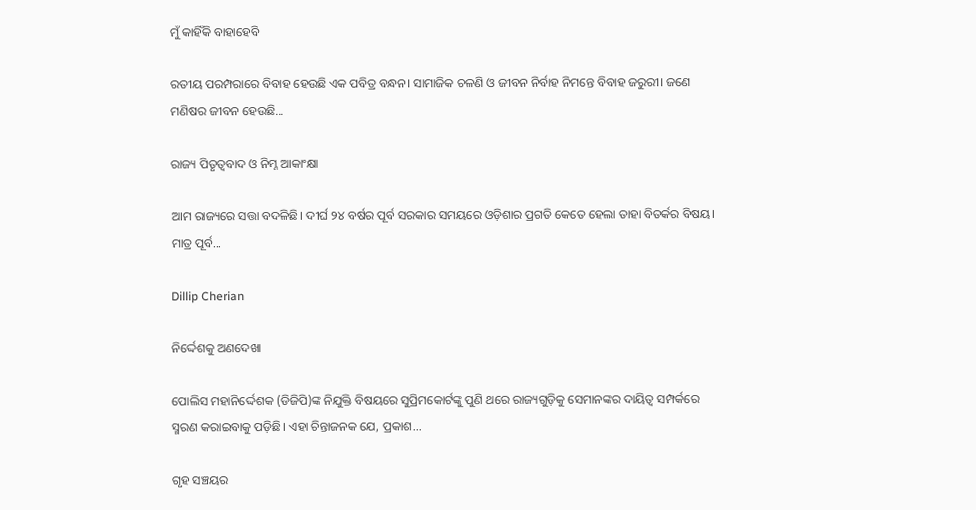ମୁଁ କାହିଁକି ବାହାହେବି

ରତୀୟ ପରମ୍ପରାରେ ବିବାହ ହେଉଛି ଏକ ପବିତ୍ର ବନ୍ଧନ। ସାମାଜିକ ଚଳଣି ଓ ଜୀବନ ନିର୍ବାହ ନିମନ୍ତେ ବିବାହ ଜରୁରୀ। ଜଣେ ମଣିଷର ଜୀବନ ହେଉଛି...

ରାଜ୍ୟ ପିତୃତ୍ୱବାଦ ଓ ନିମ୍ନ ଆକାଂକ୍ଷା

ଆମ ରାଜ୍ୟରେ ସତ୍ତା ବଦଳିଛି। ଦୀର୍ଘ ୨୪ ବର୍ଷର ପୂର୍ବ ସରକାର ସମୟରେ ଓଡ଼ିଶାର ପ୍ରଗତି କେତେ ହେଲା ତାହା ବିତର୍କର ବିଷୟ। ମାତ୍ର ପୂର୍ବ...

Dillip Cherian

ନିର୍ଦ୍ଦେଶକୁ ଅଣଦେଖା

ପୋଲିସ ମହାନିର୍ଦ୍ଦେଶକ (ଡିଜିପି)ଙ୍କ ନିଯୁକ୍ତି ବିଷୟରେ ସୁପ୍ରିମକୋର୍ଟଙ୍କୁ ପୁଣି ଥରେ ରାଜ୍ୟଗୁଡ଼ିକୁ ସେମାନଙ୍କର ଦାୟିତ୍ୱ ସମ୍ପର୍କରେ ସ୍ମରଣ କରାଇବାକୁ ପଡ଼ିଛି। ଏହା ଚିନ୍ତାଜନକ ଯେ, ପ୍ରକାଶ...

ଗୃହ ସଞ୍ଚୟର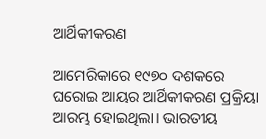ଆର୍ଥିକୀକରଣ

ଆମେରିକାରେ ୧୯୭୦ ଦଶକରେ ଘରୋଇ ଆୟର ଆର୍ଥିକୀକରଣ ପ୍ରକ୍ରିୟା ଆରମ୍ଭ ହୋଇଥିଲା। ଭାରତୀୟ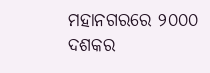ମହାନଗରରେ ୨୦୦୦ ଦଶକର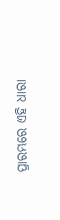ପ୍ରାରମ୍ଭରେ ଏହି ଧାରା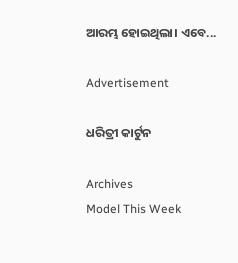ଆରମ୍ଭ ହୋଇଥିଲା। ଏବେ...

Advertisement

ଧରିତ୍ରୀ କାର୍ଟୁନ

Archives
Model This Week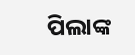ପିଲାଙ୍କ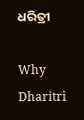ଧରିତ୍ରୀ

Why Dharitri